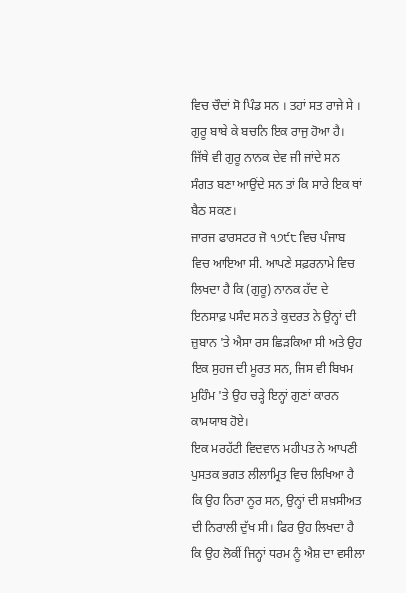ਵਿਚ ਚੌਦਾਂ ਸੋ ਪਿੰਡ ਸਨ । ਤਹਾਂ ਸਤ ਰਾਜੇ ਸੇ । ਗੁਰੂ ਬਾਬੇ ਕੇ ਬਚਨਿ ਇਕ ਰਾਜੁ ਹੋਆ ਹੈ। ਜਿੱਥੇ ਵੀ ਗੁਰੂ ਨਾਨਕ ਦੇਵ ਜੀ ਜਾਂਦੇ ਸਨ ਸੰਗਤ ਬਣਾ ਆਉਂਦੇ ਸਨ ਤਾਂ ਕਿ ਸਾਰੇ ਇਕ ਥਾਂ ਬੈਠ ਸਕਣ।
ਜਾਰਜ ਫਾਰਸਟਰ ਜੋ ੧੭੯੮ ਵਿਚ ਪੰਜਾਬ ਵਿਚ ਆਇਆ ਸੀ. ਆਪਣੇ ਸਫ਼ਰਨਾਮੇ ਵਿਚ ਲਿਖਦਾ ਹੈ ਕਿ (ਗੁਰੂ) ਨਾਨਕ ਹੱਦ ਦੇ ਇਨਸਾਫ਼ ਪਸੰਦ ਸਨ ਤੇ ਕੁਦਰਤ ਨੇ ਉਨ੍ਹਾਂ ਦੀ ਜ਼ੁਬਾਨ 'ਤੇ ਐਸਾ ਰਸ ਛਿੜਕਿਆ ਸੀ ਅਤੇ ਉਹ ਇਕ ਸੁਹਜ ਦੀ ਮੂਰਤ ਸਨ, ਜਿਸ ਵੀ ਬਿਖਮ ਮੁਹਿੰਮ 'ਤੇ ਉਹ ਚੜ੍ਹੇ ਇਨ੍ਹਾਂ ਗੁਣਾਂ ਕਾਰਨ ਕਾਮਯਾਬ ਹੋਏ।
ਇਕ ਮਰਹੱਟੀ ਵਿਦਵਾਨ ਮਹੀਪਤ ਨੇ ਆਪਣੀ ਪੁਸਤਕ ਭਗਤ ਲੀਲਾਮ੍ਰਿਤ ਵਿਚ ਲਿਖਿਆ ਹੈ ਕਿ ਉਹ ਨਿਰਾ ਨੂਰ ਸਨ, ਉਨ੍ਹਾਂ ਦੀ ਸ਼ਖ਼ਸੀਅਤ ਦੀ ਨਿਰਾਲੀ ਦੁੱਖ ਸੀ। ਫਿਰ ਉਹ ਲਿਖਦਾ ਹੈ ਕਿ ਉਹ ਲੋਕੀਂ ਜਿਨ੍ਹਾਂ ਧਰਮ ਨੂੰ ਐਸ਼ ਦਾ ਵਸੀਲਾ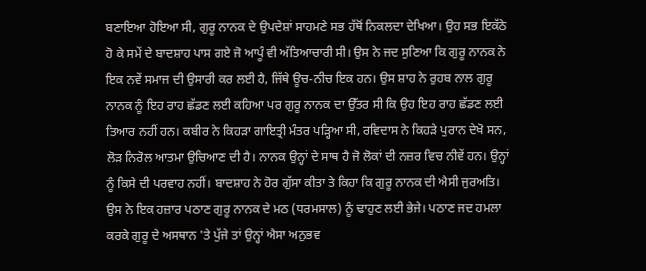ਬਣਾਇਆ ਹੋਇਆ ਸੀ, ਗੁਰੂ ਨਾਨਕ ਦੇ ਉਪਦੇਸ਼ਾਂ ਸਾਹਮਣੇ ਸਭ ਹੱਥੋਂ ਨਿਕਲਦਾ ਦੇਖਿਆ। ਉਹ ਸਭ ਇਕੱਠੇ ਹੋ ਕੇ ਸਮੇਂ ਦੇ ਬਾਦਸ਼ਾਹ ਪਾਸ ਗਏ ਜੋ ਆਪੂੰ ਵੀ ਅੱਤਿਆਚਾਰੀ ਸੀ। ਉਸ ਨੇ ਜਦ ਸੁਣਿਆ ਕਿ ਗੁਰੂ ਨਾਨਕ ਨੇ ਇਕ ਨਵੇਂ ਸਮਾਜ ਦੀ ਉਸਾਰੀ ਕਰ ਲਈ ਹੈ, ਜਿੱਥੇ ਊਚ-ਨੀਚ ਇਕ ਹਨ। ਉਸ ਸ਼ਾਹ ਨੇ ਰੁਹਬ ਨਾਲ ਗੁਰੂ ਨਾਨਕ ਨੂੰ ਇਹ ਰਾਹ ਛੱਡਣ ਲਈ ਕਹਿਆ ਪਰ ਗੁਰੂ ਨਾਨਕ ਦਾ ਉੱਤਰ ਸੀ ਕਿ ਉਹ ਇਹ ਰਾਹ ਛੱਡਣ ਲਈ ਤਿਆਰ ਨਹੀਂ ਹਨ। ਕਬੀਰ ਨੇ ਕਿਹੜਾ ਗਾਇਤ੍ਰੀ ਮੰਤਰ ਪੜ੍ਹਿਆ ਸੀ, ਰਵਿਦਾਸ ਨੇ ਕਿਹੜੇ ਪੁਰਾਨ ਦੇਖੋ ਸਨ, ਲੋੜ ਨਿਰੋਲ ਆਤਮਾ ਉਚਿਆਣ ਦੀ ਹੈ। ਨਾਨਕ ਉਨ੍ਹਾਂ ਦੇ ਸਾਥ ਹੈ ਜੋ ਲੋਕਾਂ ਦੀ ਨਜ਼ਰ ਵਿਚ ਨੀਵੇਂ ਹਨ। ਉਨ੍ਹਾਂ ਨੂੰ ਕਿਸੇ ਦੀ ਪਰਵਾਹ ਨਹੀਂ। ਬਾਦਸ਼ਾਹ ਨੇ ਹੋਰ ਗੁੱਸਾ ਕੀਤਾ ਤੇ ਕਿਹਾ ਕਿ ਗੁਰੂ ਨਾਨਕ ਦੀ ਐਸੀ ਜੁਰਅਤਿ। ਉਸ ਨੇ ਇਕ ਹਜ਼ਾਰ ਪਠਾਣ ਗੁਰੂ ਨਾਨਕ ਦੇ ਮਠ (ਧਰਮਸਾਲ) ਨੂੰ ਢਾਹੁਣ ਲਈ ਭੇਜੇ। ਪਠਾਣ ਜਦ ਹਮਲਾ ਕਰਕੇ ਗੁਰੂ ਦੇ ਅਸਥਾਨ 'ਤੇ ਪੁੱਜੇ ਤਾਂ ਉਨ੍ਹਾਂ ਐਸਾ ਅਨੁਭਵ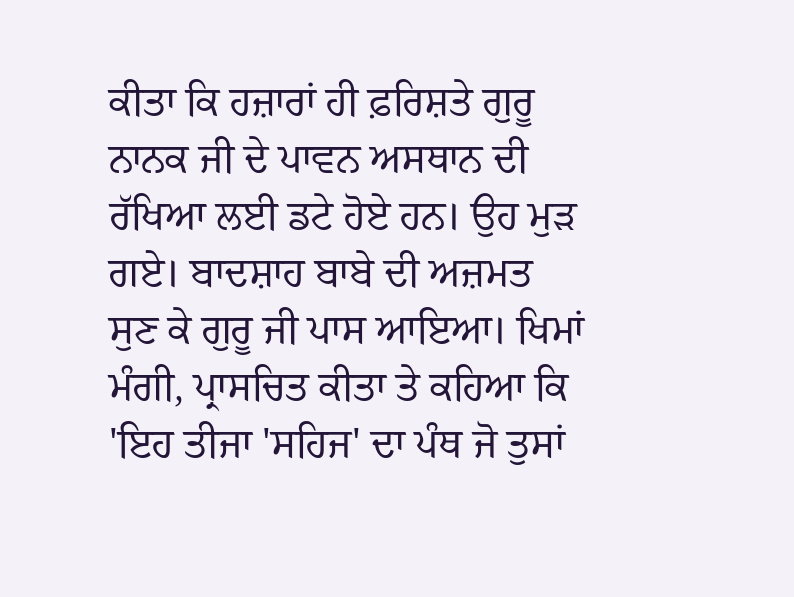ਕੀਤਾ ਕਿ ਹਜ਼ਾਰਾਂ ਹੀ ਫ਼ਰਿਸ਼ਤੇ ਗੁਰੂ ਨਾਨਕ ਜੀ ਦੇ ਪਾਵਨ ਅਸਥਾਨ ਦੀ ਰੱਖਿਆ ਲਈ ਡਟੇ ਹੋਏ ਹਨ। ਉਹ ਮੁੜ ਗਏ। ਬਾਦਸ਼ਾਹ ਬਾਬੇ ਦੀ ਅਜ਼ਮਤ ਸੁਣ ਕੇ ਗੁਰੂ ਜੀ ਪਾਸ ਆਇਆ। ਖਿਮਾਂ ਮੰਗੀ, ਪ੍ਰਾਸਚਿਤ ਕੀਤਾ ਤੇ ਕਹਿਆ ਕਿ 'ਇਹ ਤੀਜਾ 'ਸਹਿਜ' ਦਾ ਪੰਥ ਜੋ ਤੁਸਾਂ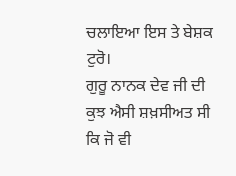ਚਲਾਇਆ ਇਸ ਤੇ ਬੇਸ਼ਕ ਟੁਰੋ।
ਗੁਰੂ ਨਾਨਕ ਦੇਵ ਜੀ ਦੀ ਕੁਝ ਐਸੀ ਸ਼ਖ਼ਸੀਅਤ ਸੀ ਕਿ ਜੋ ਵੀ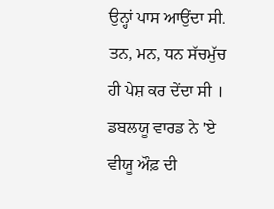ਉਨ੍ਹਾਂ ਪਾਸ ਆਉਂਦਾ ਸੀ. ਤਨ, ਮਨ, ਧਨ ਸੱਚਮੁੱਚ ਹੀ ਪੇਸ਼ ਕਰ ਦੇਂਦਾ ਸੀ । ਡਬਲਯੂ ਵਾਰਡ ਨੇ 'ਏ ਵੀਯੂ ਔਫ਼ ਦੀ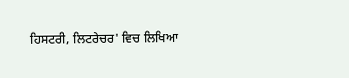ਹਿਸਟਰੀ, ਲਿਟਰੇਚਰ' ਵਿਚ ਲਿਖਿਆ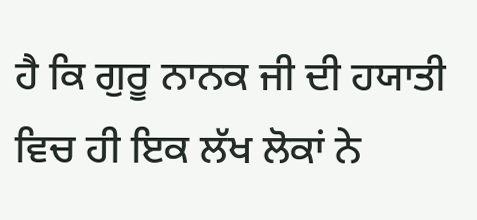ਹੈ ਕਿ ਗੁਰੂ ਨਾਨਕ ਜੀ ਦੀ ਹਯਾਤੀ ਵਿਚ ਹੀ ਇਕ ਲੱਖ ਲੋਕਾਂ ਨੇ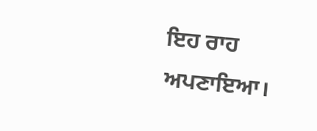ਇਹ ਰਾਹ ਅਪਣਾਇਆ।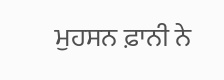ਮੁਹਸਨ ਫ਼ਾਨੀ ਨੇ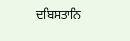ਦਬਿਸਤਾਨਿ